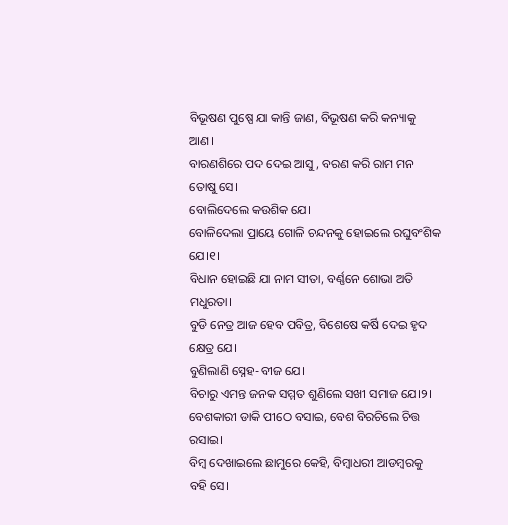ବିଭୂଷଣ ପୁଷ୍ପେ ଯା କାନ୍ତି ଜାଣ, ବିଭୂଷଣ କରି କନ୍ୟାକୁ ଆଣ।
ବାରଣଶିରେ ପଦ ଦେଇ ଆସୁ, ବରଣ କରି ରାମ ମନ ତୋଷୁ ସେ।
ବୋଲିଦେଲେ କଉଶିକ ଯେ।
ବୋଳିଦେଲା ପ୍ରାୟେ ଗୋଳି ଚନ୍ଦନକୁ ହୋଇଲେ ରଘୁବଂଶିକ ଯେ।୧।
ବିଧାନ ହୋଇଛି ଯା ନାମ ସୀତା, ବର୍ଣ୍ଣନେ ଶୋଭା ଅତି ମଧୁରତା।
ବୁଡି ନେତ୍ର ଆଜ ହେବ ପବିତ୍ର, ବିଶେଷେ କର୍ଷି ଦେଇ ହୃଦ କ୍ଷେତ୍ର ଯେ।
ବୁଣିଲାଣି ସ୍ନେହ-ବୀଜ ଯେ।
ବିଚାରୁ ଏମନ୍ତ ଜନକ ସମ୍ମତ ଶୁଣିଲେ ସଖୀ ସମାଜ ଯେ।୨।
ବେଶକାରୀ ଡାକି ପୀଠେ ବସାଇ, ବେଶ ବିରଚିଲେ ଚିତ୍ତ ରସାଇ।
ବିମ୍ବ ଦେଖାଇଲେ ଛାମୁରେ କେହି, ବିମ୍ବାଧରୀ ଆଡମ୍ବରକୁ ବହି ସେ।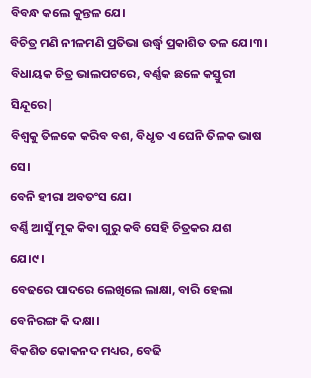ବିବନ୍ଧ କଲେ କୁନ୍ତଳ ଯେ।
ବିଚିତ୍ର ମଣି ନୀଳମଣି ପ୍ରତିଭା ଉର୍ଦ୍ଧ୍ୱ ପ୍ରକାଶିତ ତଳ ଯେ।୩।
ବିଧାୟକ ଚିତ୍ର ଭାଲପଟରେ, ବର୍ଣ୍ଣକ ଛଳେ କସ୍ତୁରୀ ସିନ୍ଦୂରେ|
ବିଶ୍ୱକୁ ତିଳକେ କରିବ ବଶ, ବିଧୃତ ଏ ଘେନି ତିଳକ ଭାଷ ସେ।
ବେନି ହୀରା ଅବତଂସ ଯେ।
ବର୍ଣ୍ଣି ଆସୁଁ ମୂକ କିବା ଗୁରୁ କବି ସେହି ଚିତ୍ରକର ଯଶ ଯେ।୯।
ବେଢରେ ପାଦରେ ଲେଖିଲେ ଲାକ୍ଷା, ବାରି ହେଲା ବେନିରଙ୍ଗ କି ଦକ୍ଷା।
ବିକଶିତ କୋକନଦ ମଧ୍ୟର, ବେଢି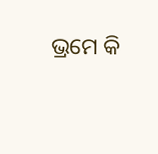ଭ୍ରମେ କି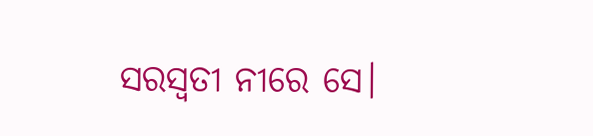ସରସ୍ୱତୀ ନୀରେ ସେ।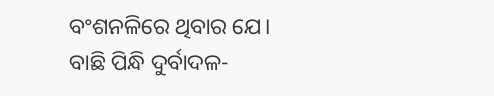ବଂଶନଳିରେ ଥିବାର ଯେ।
ବାଛି ପିନ୍ଧି ଦୁର୍ବାଦଳ-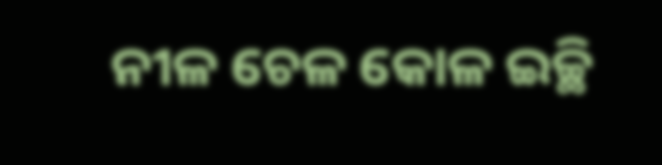ନୀଳ ଚେଳ କୋଳ ଇଚ୍ଛି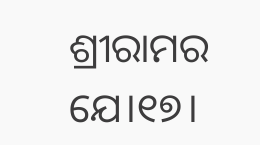ଶ୍ରୀରାମର ଯେ।୧୭।